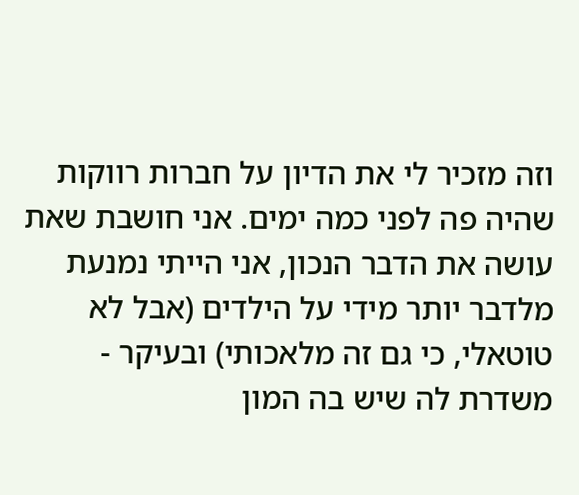וזה מזכיר לי את הדיון על חברות רווקות שהיה פה לפני כמה ימים. אני חושבת שאת עושה את הדבר הנכון, אני הייתי נמנעת מלדבר יותר מידי על הילדים (אבל לא טוטאלי, כי גם זה מלאכותי) ובעיקר - משדרת לה שיש בה המון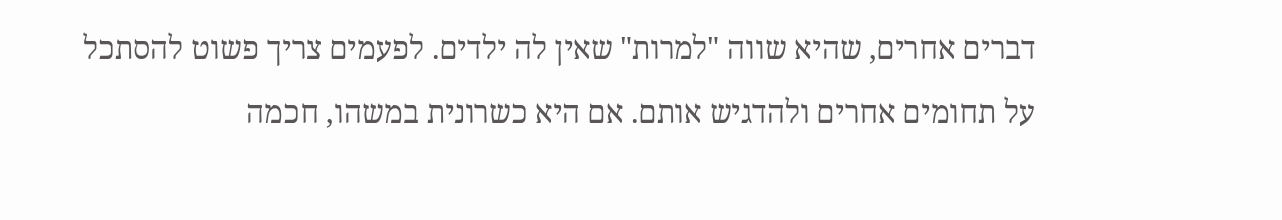דברים אחרים, שהיא שווה "למרות" שאין לה ילדים. לפעמים צריך פשוט להסתכל על תחומים אחרים ולהדגיש אותם. אם היא כשרונית במשהו, חכמה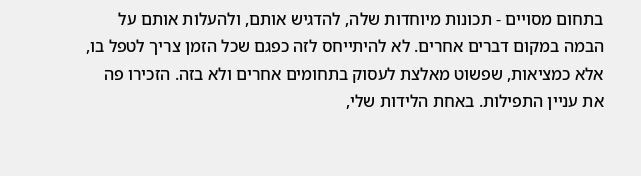בתחום מסויים - תכונות מיוחדות שלה, להדגיש אותם, ולהעלות אותם על הבמה במקום דברים אחרים. לא להיתייחס לזה כפגם שכל הזמן צריך לטפל בו, אלא כמציאות, שפשוט מאלצת לעסוק בתחומים אחרים ולא בזה. הזכירו פה את עניין התפילות. באחת הלידות שלי,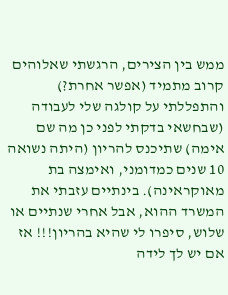ממש בין הצירים, הרגשתי שאלוהים קרוב מתמיד (אפשר אחרת?) והתפללתי על קולגה שלי לעבודה (שבחשאי בדקתי לפני כן מה שם אימה) שתיכנס להריון (היתה נשואה 10 שנים כמדומני, ואימצה בת מאוקראינה). בינתיים עזבתי את המשרד ההוא, אבל אחרי שנתיים או שלוש, סיפרו לי שהיא בהריון!!! אז אם יש לך לידה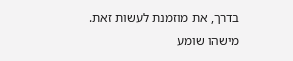בדרך, את מוזמנת לעשות זאת. מישהו שומע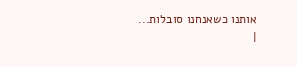אותנו כשאנחנו סובלות...
|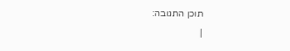תוכן התגובה:
|